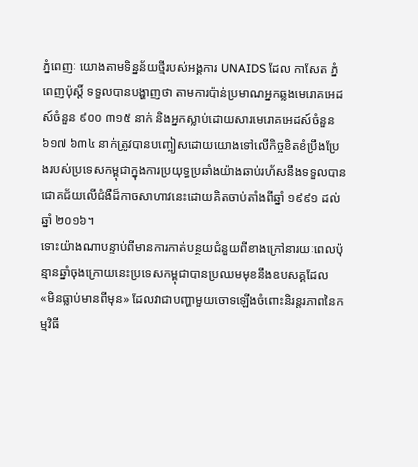ភ្នំពេញៈ យោងតាមទិន្នន័យថ្មីរបស់អង្គការ UNAIDS ដែល កាសែត ភ្នំពេញប៉ុស្តិ៍ ទទួលបានបង្ហាញថា តាមការប៉ាន់ប្រមាណអ្នកឆ្លងមេរោគអេដស៍ចំនួន ៩០០ ៣១៥ នាក់ និងអ្នកស្លាប់ដោយសារមេរោគអេដស៍ចំនួន ៦១៧ ៦៣៤ នាក់ត្រូវបានបញ្ចៀសដោយយោងទៅលើកិច្ចខិតខំប្រឹងប្រែងរបស់ប្រទេសកម្ពុជាក្នុងការប្រយុទ្ធប្រឆាំងយ៉ាងឆាប់រហ័សនឹងទទួលបានជោគជ័យលើជំងឺដ៏កាចសាហាវនេះដោយគិតចាប់តាំងពីឆ្នាំ ១៩៩១ ដល់ឆ្នាំ ២០១៦។
ទោះយ៉ាងណាបន្ទាប់ពីមានការកាត់បន្ថយជំនួយពីខាងក្រៅនារយៈពេលប៉ុន្មានឆ្នាំចុងក្រោយនេះប្រទេសកម្ពុជាបានប្រឈមមុខនឹងឧបសគ្គដែល «មិនធ្លាប់មានពីមុន» ដែលវាជាបញ្ហាមួយចោទឡើងចំពោះនិរន្តរភាពនៃកម្មវិធី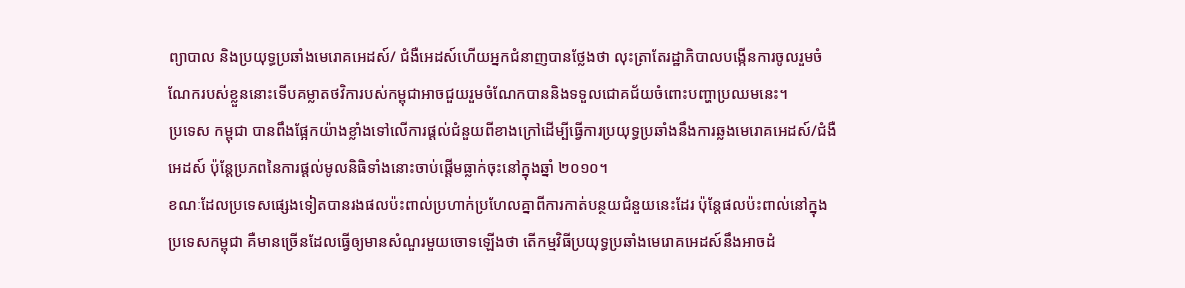ព្យាបាល និងប្រយុទ្ធប្រឆាំងមេរោគអេដស៍/ ជំងឺអេដស៍ហើយអ្នកជំនាញបានថ្លែងថា លុះត្រាតែរដ្ឋាភិបាលបង្កើនការចូលរួមចំណែករបស់ខ្លួននោះទើបគម្លាតថវិការបស់កម្ពុជាអាចជួយរួមចំណែកបាននិងទទួលជោគជ័យចំពោះបញ្ហាប្រឈមនេះ។
ប្រទេស កម្ពុជា បានពឹងផ្អែកយ៉ាងខ្លាំងទៅលើការផ្តល់ជំនួយពីខាងក្រៅដើម្បីធ្វើការប្រយុទ្ធប្រឆាំងនឹងការឆ្លងមេរោគអេដស៍/ជំងឺអេដស៍ ប៉ុន្តែប្រភពនៃការផ្តល់មូលនិធិទាំងនោះចាប់ផ្តើមធ្លាក់ចុះនៅក្នុងឆ្នាំ ២០១០។
ខណៈដែលប្រទេសផ្សេងទៀតបានរងផលប៉ះពាល់ប្រហាក់ប្រហែលគ្នាពីការកាត់បន្ថយជំនួយនេះដែរ ប៉ុន្តែផលប៉ះពាល់នៅក្នុងប្រទេសកម្ពុជា គឺមានច្រើនដែលធ្វើឲ្យមានសំណួរមួយចោទឡើងថា តើកម្មវិធីប្រយុទ្ធប្រឆាំងមេរោគអេដស៍នឹងអាចដំ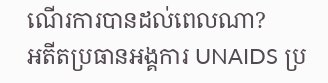ណើរការបានដល់ពេលណា?
អតីតប្រធានអង្គការ UNAIDS ប្រ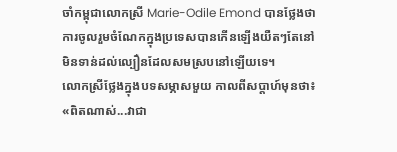ចាំកម្ពុជាលោកស្រី Marie-Odile Emond បានថ្លែងថាការចូលរួមចំណែកក្នុងប្រទេសបានកើនឡើងយឺតៗតែនៅមិនទាន់ដល់ល្បឿនដែលសមស្របនៅឡើយទេ។
លោកស្រីថ្លែងក្នុងបទសម្ភាសមួយ កាលពីសប្តាហ៍មុនថា៖ «ពិតណាស់...វាជា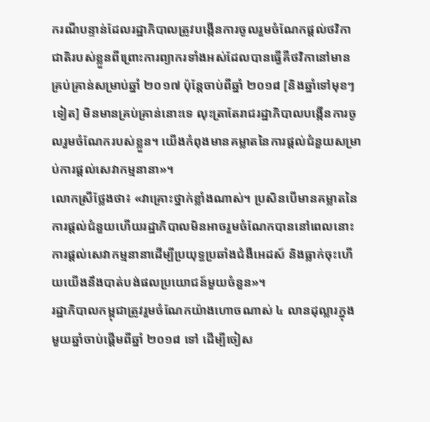ករណីបន្ទាន់ដែលរដ្ឋាភិបាលត្រូវបង្កើនការចូលរួមចំណែកផ្តល់ថវិកាជាតិរបស់ខ្លួនពីព្រោះការព្យាករទាំងអស់ដែលបានធ្វើគឺថវិកានៅមានគ្រប់គ្រាន់សម្រាប់ឆ្នាំ ២០១៧ ប៉ុន្តែចាប់ពីឆ្នាំ ២០១៨ [និងឆ្នាំទៅមុខៗទៀត] មិនមានគ្រប់គ្រាន់នោះទេ លុះត្រាតែរាជរដ្ឋាភិបាលបង្កើនការចូលរួមចំណែករបស់ខ្លួន។ យើងកំពុងមានគម្លាតនៃការផ្តល់ជំនួយសម្រាប់ការផ្តល់សេវាកម្មនានា»។
លោកស្រីថ្លែងថា៖ «វាគ្រោះថ្នាក់ខ្លាំងណាស់។ ប្រសិនបើមានគម្លាតនៃការផ្តល់ជំនួយហើយរដ្ឋាភិបាលមិនអាចរួមចំណែកបាននៅពេលនោះការផ្តល់សេវាកម្មនានាដើម្បីប្រយុទ្ធប្រឆាំងជំងឺអេដស៍ និងធ្លាក់ចុះហើយយើងនឹងបាត់បង់ផលប្រយោជន៍មួយចំនួន»។
រដ្ឋាភិបាលកម្ពុជាត្រូវរួមចំណែកយ៉ាងហោចណាស់ ៤ លានដុល្លារក្នុងមួយឆ្នាំចាប់ផ្តើមពីឆ្នាំ ២០១៨ ទៅ ដើម្បីចៀស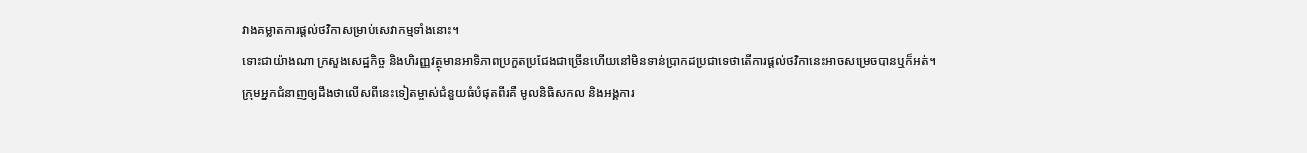វាងគម្លាតការផ្តល់ថវិកាសម្រាប់សេវាកម្មទាំងនោះ។
ទោះជាយ៉ាងណា ក្រសួងសេដ្ឋកិច្ច និងហិរញ្ញវត្ថុមានអាទិភាពប្រកួតប្រជែងជាច្រើនហើយនៅមិនទាន់ប្រាកដប្រជាទេថាតើការផ្តល់ថវិកានេះអាចសម្រេចបានឬក៏អត់។
ក្រុមអ្នកជំនាញឲ្យដឹងថាលើសពីនេះទៀតម្ចាស់ជំនួយធំបំផុតពីរគឺ មូលនិធិសកល និងអង្គការ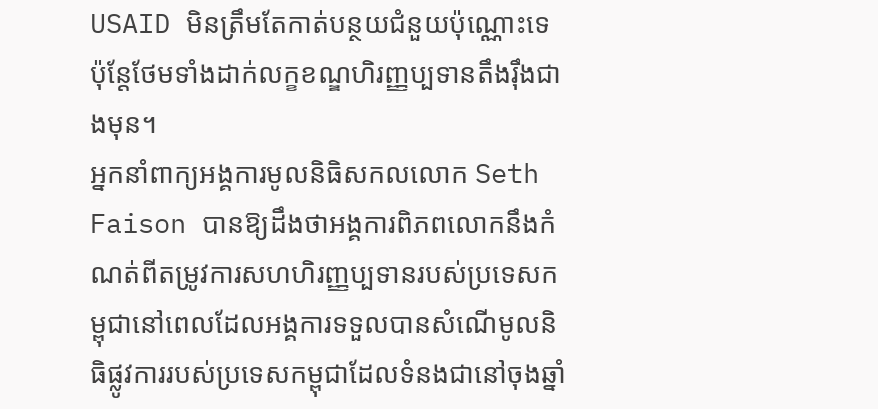USAID មិនត្រឹមតែកាត់បន្ថយជំនួយប៉ុណ្ណោះទេ ប៉ុន្តែថែមទាំងដាក់លក្ខខណ្ឌហិរញ្ញប្បទានតឹងរ៉ឹងជាងមុន។
អ្នកនាំពាក្យអង្គការមូលនិធិសកលលោក Seth Faison បានឱ្យដឹងថាអង្គការពិភពលោកនឹងកំណត់ពីតម្រូវការសហហិរញ្ញប្បទានរបស់ប្រទេសកម្ពុជានៅពេលដែលអង្គការទទួលបានសំណើមូលនិធិផ្លូវការរបស់ប្រទេសកម្ពុជាដែលទំនងជានៅចុងឆ្នាំ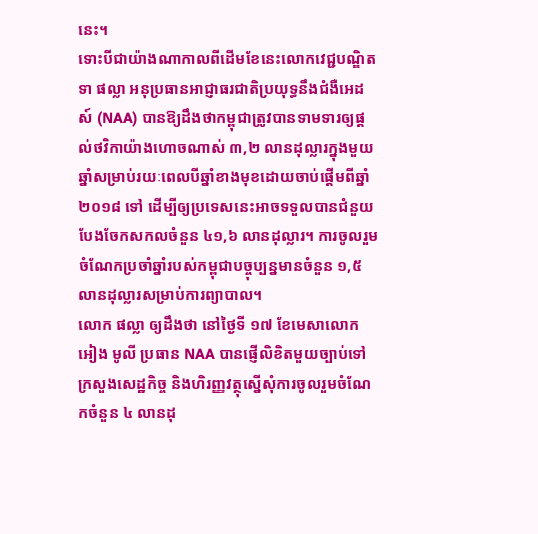នេះ។
ទោះបីជាយ៉ាងណាកាលពីដើមខែនេះលោកវេជ្ជបណ្ឌិត ទា ផល្លា អនុប្រធានអាជ្ញាធរជាតិប្រយុទ្ធនឹងជំងឺអេដស៍ (NAA) បានឱ្យដឹងថាកម្ពុជាត្រូវបានទាមទារឲ្យផ្តល់ថវិកាយ៉ាងហោចណាស់ ៣,២ លានដុល្លារក្នុងមួយឆ្នាំសម្រាប់រយៈពេលបីឆ្នាំខាងមុខដោយចាប់ផ្តើមពីឆ្នាំ ២០១៨ ទៅ ដើម្បីឲ្យប្រទេសនេះអាចទទួលបានជំនួយបែងចែកសកលចំនួន ៤១,៦ លានដុល្លារ។ ការចូលរួមចំណែកប្រចាំឆ្នាំរបស់កម្ពុជាបច្ចុប្បន្នមានចំនួន ១,៥ លានដុល្លារសម្រាប់ការព្យាបាល។
លោក ផល្លា ឲ្យដឹងថា នៅថ្ងៃទី ១៧ ខែមេសាលោក អៀង មូលី ប្រធាន NAA បានផ្ញើលិខិតមួយច្បាប់ទៅក្រសួងសេដ្ឋកិច្ច និងហិរញ្ញវត្ថុស្នើសុំការចូលរួមចំណែកចំនួន ៤ លានដុ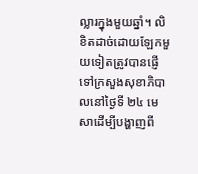ល្លារក្នុងមួយឆ្នាំ។ លិខិតដាច់ដោយឡែកមួយទៀតត្រូវបានផ្ញើទៅក្រសួងសុខាភិបាលនៅថ្ងៃទី ២៤ មេសាដើម្បីបង្ហាញពី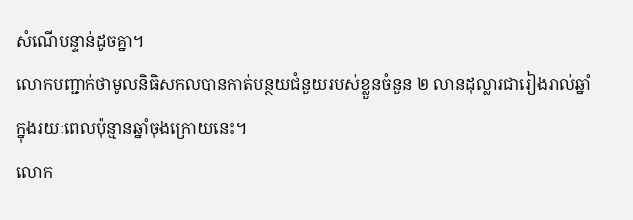សំណើបន្ទាន់ដូចគ្នា។
លោកបញ្ជាក់ថាមូលនិធិសកលបានកាត់បន្ថយជំនួយរបស់ខ្លួនចំនួន ២ លានដុល្លារជារៀងរាល់ឆ្នាំក្នុងរយៈពេលប៉ុន្មានឆ្នាំចុងក្រោយនេះ។
លោក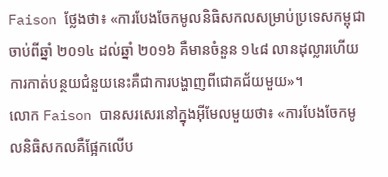Faison ថ្លែងថា៖ «ការបែងចែកមូលនិធិសកលសម្រាប់ប្រទេសកម្ពុជាចាប់ពីឆ្នាំ ២០១៤ ដល់ឆ្នាំ ២០១៦ គឺមានចំនួន ១៤៨ លានដុល្លារហើយការកាត់បន្ថយជំនួយនេះគឺជាការបង្ហាញពីជោគជ័យមួយ»។
លោក Faison បានសរសេរនៅក្នុងអ៊ីមែលមួយថា៖ «ការបែងចែកមូលនិធិសកលគឺផ្អែកលើប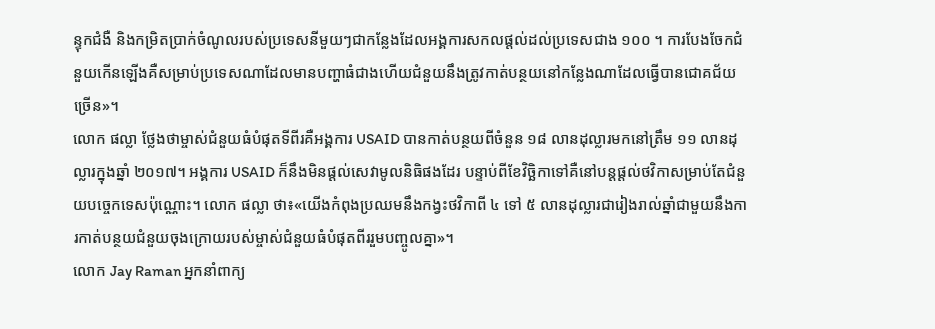ន្ទុកជំងឺ និងកម្រិតប្រាក់ចំណូលរបស់ប្រទេសនីមួយៗជាកន្លែងដែលអង្គការសកលផ្តល់ដល់ប្រទេសជាង ១០០ ។ ការបែងចែកជំនួយកើនឡើងគឺសម្រាប់ប្រទេសណាដែលមានបញ្ហាធំជាងហើយជំនួយនឹងត្រូវកាត់បន្ថយនៅកន្លែងណាដែលធ្វើបានជោគជ័យច្រើន»។
លោក ផល្លា ថ្លែងថាម្ចាស់ជំនួយធំបំផុតទីពីរគឺអង្គការ USAID បានកាត់បន្ថយពីចំនួន ១៨ លានដុល្លារមកនៅត្រឹម ១១ លានដុល្លារក្នុងឆ្នាំ ២០១៧។ អង្គការ USAID ក៏នឹងមិនផ្តល់សេវាមូលនិធិផងដែរ បន្ទាប់ពីខែវិច្ឆិកាទៅគឺនៅបន្តផ្តល់ថវិកាសម្រាប់តែជំនួយបច្ចេកទេសប៉ុណ្ណោះ។ លោក ផល្លា ថា៖«យើងកំពុងប្រឈមនឹងកង្វះថវិកាពី ៤ ទៅ ៥ លានដុល្លារជារៀងរាល់ឆ្នាំជាមួយនឹងការកាត់បន្ថយជំនួយចុងក្រោយរបស់ម្ចាស់ជំនួយធំបំផុតពីររួមបញ្ចូលគ្នា»។
លោក Jay Raman អ្នកនាំពាក្យ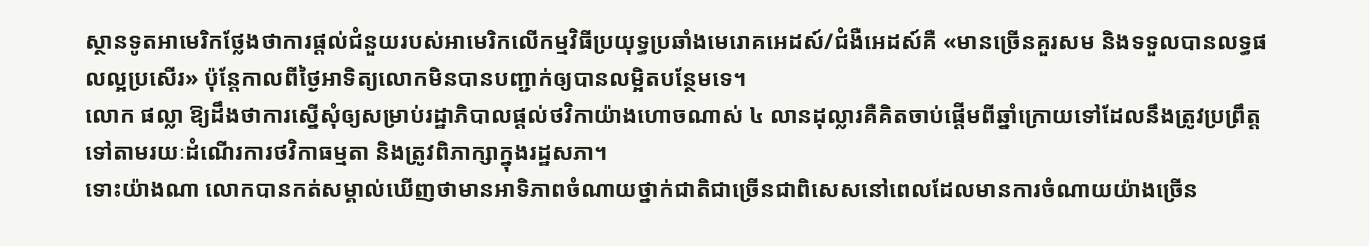ស្ថានទូតអាមេរិកថ្លែងថាការផ្តល់ជំនួយរបស់អាមេរិកលើកម្មវិធីប្រយុទ្ធប្រឆាំងមេរោគអេដស៍/ជំងឺអេដស៍គឺ «មានច្រើនគួរសម និងទទួលបានលទ្ធផលល្អប្រសើរ» ប៉ុន្តែកាលពីថ្ងៃអាទិត្យលោកមិនបានបញ្ជាក់ឲ្យបានលម្អិតបន្ថែមទេ។
លោក ផល្លា ឱ្យដឹងថាការស្នើសុំឲ្យសម្រាប់រដ្ឋាភិបាលផ្តល់ថវិកាយ៉ាងហោចណាស់ ៤ លានដុល្លារគឺគិតចាប់ផ្តើមពីឆ្នាំក្រោយទៅដែលនឹងត្រូវប្រព្រឹត្តទៅតាមរយៈដំណើរការថវិកាធម្មតា និងត្រូវពិភាក្សាក្នុងរដ្ឋសភា។
ទោះយ៉ាងណា លោកបានកត់សម្គាល់ឃើញថាមានអាទិភាពចំណាយថ្នាក់ជាតិជាច្រើនជាពិសេសនៅពេលដែលមានការចំណាយយ៉ាងច្រើន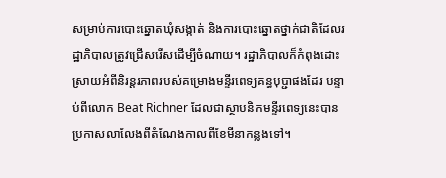សម្រាប់ការបោះឆ្នោតឃុំសង្កាត់ និងការបោះឆ្នោតថ្នាក់ជាតិដែលរដ្ឋាភិបាលត្រូវជ្រើសរើសដើម្បីចំណាយ។ រដ្ឋាភិបាលក៏កំពុងដោះស្រាយអំពីនិរន្តរភាពរបស់គម្រោងមន្ទីរពេទ្យគន្ធបុប្ជាផងដែរ បន្ទាប់ពីលោក Beat Richner ដែលជាស្ថាបនិកមន្ទីរពេទ្យនេះបានប្រកាសលាលែងពីតំណែងកាលពីខែមីនាកន្លងទៅ។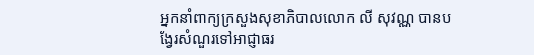អ្នកនាំពាក្យក្រសួងសុខាភិបាលលោក លី សុវណ្ណ បានបង្វែរសំណួរទៅអាជ្ញាធរ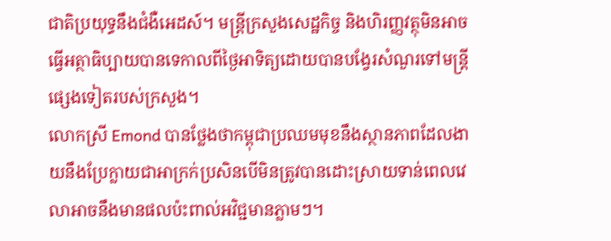ជាតិប្រយុទ្ធនឹងជំងឺអេដស៍។ មន្ត្រីក្រសួងសេដ្ឋកិច្ច និងហិរញ្ញវត្ថុមិនអាចធ្វើអត្ថាធិប្បាយបានទេកាលពីថ្ងៃអាទិត្យដោយបានបង្វែរសំណួរទៅមន្ត្រីផ្សេងទៀតរបស់ក្រសួង។
លោកស្រី Emond បានថ្លែងថាកម្ពុជាប្រឈមមុខនឹងស្ថានភាពដែលងាយនឹងប្រែក្លាយជាអាក្រក់ប្រសិនបើមិនត្រូវបានដោះស្រាយទាន់ពេលវេលាអាចនឹងមានផលប៉ះពាល់អវិជ្ជមានភ្លាមៗ។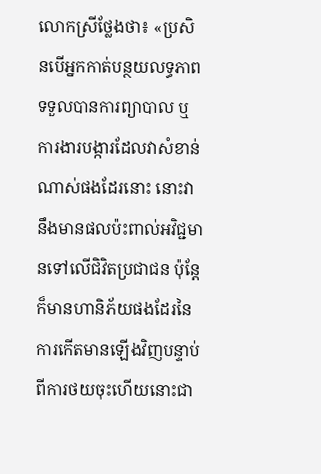លោកស្រីថ្លែងថា៖ «ប្រសិនបើអ្នកកាត់បន្ថយលទ្ធភាពទទួលបានការព្យាបាល ឬការងារបង្ការដែលវាសំខាន់ណាស់ផងដែរនោះ នោះវានឹងមានផលប៉ះពាល់អវិជ្ជមានទៅលើជិវិតប្រជាជន ប៉ុន្តែក៏មានហានិភ័យផងដែរនៃការកើតមានឡើងវិញបន្ទាប់ពីការថយចុះហើយនោះជា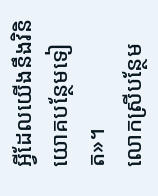អ្វីដែលយើងនឹងវិនិយោគបន្ថែមទៀត»។
លោកស្រីបន្ថែម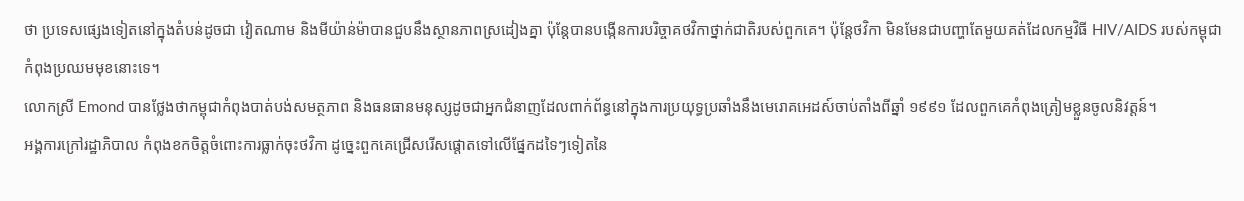ថា ប្រទេសផ្សេងទៀតនៅក្នុងតំបន់ដូចជា វៀតណាម និងមីយ៉ាន់ម៉ាបានជួបនឹងស្ថានភាពស្រដៀងគ្នា ប៉ុន្តែបានបង្កើនការបរិច្ចាគថវិកាថ្នាក់ជាតិរបស់ពួកគេ។ ប៉ុន្តែថវិកា មិនមែនជាបញ្ហាតែមួយគត់ដែលកម្មវិធី HIV/AIDS របស់កម្ពុជាកំពុងប្រឈមមុខនោះទេ។
លោកស្រី Emond បានថ្លែងថាកម្ពុជាកំពុងបាត់បង់សមត្ថភាព និងធនធានមនុស្សដូចជាអ្នកជំនាញដែលពាក់ព័ន្ធនៅក្នុងការប្រយុទ្ធប្រឆាំងនឹងមេរោគអេដស៍ចាប់តាំងពីឆ្នាំ ១៩៩១ ដែលពួកគេកំពុងត្រៀមខ្លួនចូលនិវត្តន៍។
អង្គការក្រៅរដ្ឋាភិបាល កំពុងខកចិត្តចំពោះការធ្លាក់ចុះថវិកា ដូច្នេះពួកគេជ្រើសរើសផ្តោតទៅលើផ្នែកដទៃៗទៀតនៃ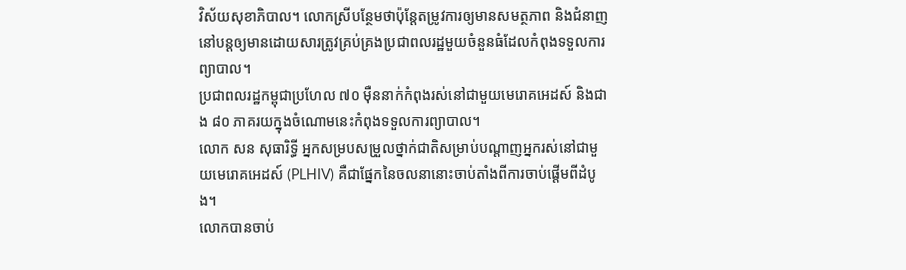វិស័យសុខាភិបាល។ លោកស្រីបន្ថែមថាប៉ុន្តែតម្រូវការឲ្យមានសមត្ថភាព និងជំនាញនៅបន្តឲ្យមានដោយសារត្រូវគ្រប់គ្រងប្រជាពលរដ្ឋមួយចំនួនធំដែលកំពុងទទួលការព្យាបាល។
ប្រជាពលរដ្ឋកម្ពុជាប្រហែល ៧០ ម៉ឺននាក់កំពុងរស់នៅជាមួយមេរោគអេដស៍ និងជាង ៨០ ភាគរយក្នុងចំណោមនេះកំពុងទទួលការព្យាបាល។
លោក សន សុធារិទ្ធី អ្នកសម្របសម្រួលថ្នាក់ជាតិសម្រាប់បណ្តាញអ្នករស់នៅជាមួយមេរោគអេដស៍ (PLHIV) គឺជាផ្នែកនៃចលនានោះចាប់តាំងពីការចាប់ផ្តើមពីដំបូង។
លោកបានចាប់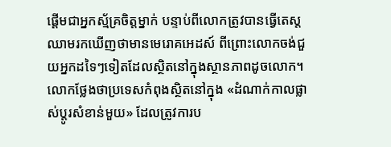ផ្តើមជាអ្នកស្ម័គ្រចិត្តម្នាក់ បន្ទាប់ពីលោកត្រូវបានធ្វើតេស្តឈាមរកឃើញថាមានមេរោគអេដស៍ ពីព្រោះលោកចង់ជួយអ្នកដទៃៗទៀតដែលស្ថិតនៅក្នុងស្ថានភាពដូចលោក។ លោកថ្លែងថាប្រទេសកំពុងស្ថិតនៅក្នុង «ដំណាក់កាលផ្លាស់ប្តូរសំខាន់មួយ» ដែលត្រូវការប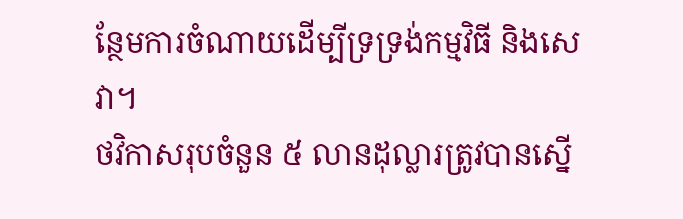ន្ថែមការចំណាយដើម្បីទ្រទ្រង់កម្មវិធី និងសេវា។
ថវិកាសរុបចំនួន ៥ លានដុល្លារត្រូវបានស្នើ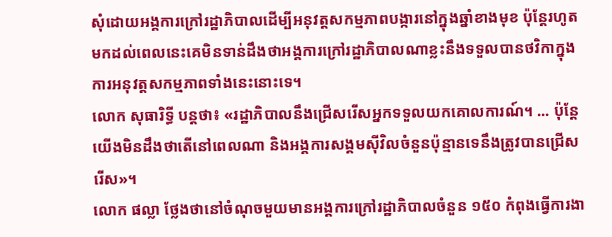សុំដោយអង្គការក្រៅរដ្ឋាភិបាលដើម្បីអនុវត្តសកម្មភាពបង្ការនៅក្នុងឆ្នាំខាងមុខ ប៉ុន្តែរហូតមកដល់ពេលនេះគេមិនទាន់ដឹងថាអង្គការក្រៅរដ្ឋាភិបាលណាខ្លះនឹងទទួលបានថវិកាក្នុងការអនុវត្តសកម្មភាពទាំងនេះនោះទេ។
លោក សុធារិទ្ធី បន្តថា៖ «រដ្ឋាភិបាលនឹងជ្រើសរើសអ្នកទទួលយកគោលការណ៍។ ... ប៉ុន្តែយើងមិនដឹងថាតើនៅពេលណា និងអង្គការសង្គមស៊ីវិលចំនួនប៉ុន្មានទេនឹងត្រូវបានជ្រើសរើស»។
លោក ផល្លា ថ្លែងថានៅចំណុចមួយមានអង្គការក្រៅរដ្ឋាភិបាលចំនួន ១៥០ កំពុងធ្វើការងា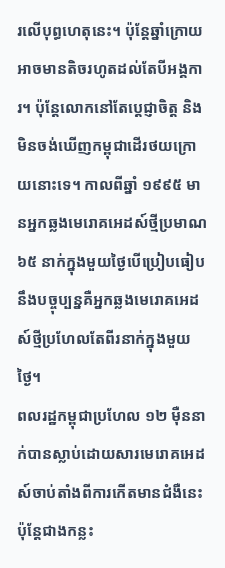រលើបុព្ធហេតុនេះ។ ប៉ុន្តែឆ្នាំក្រោយអាចមានតិចរហូតដល់តែបីអង្គការ។ ប៉ុន្តែលោកនៅតែប្តេជ្ញាចិត្ត និងមិនចង់ឃើញកម្ពុជាដើរថយក្រោយនោះទេ។ កាលពីឆ្នាំ ១៩៩៥ មានអ្នកឆ្លងមេរោគអេដស៍ថ្មីប្រមាណ ៦៥ នាក់ក្នុងមួយថ្ងៃបើប្រៀបធៀបនឹងបច្ចុប្បន្នគឺអ្នកឆ្លងមេរោគអេដស៍ថ្មីប្រហែលតែពីរនាក់ក្នុងមួយថ្ងៃ។
ពលរដ្ឋកម្ពុជាប្រហែល ១២ ម៉ឺននាក់បានស្លាប់ដោយសារមេរោគអេដស៍ចាប់តាំងពីការកើតមានជំងឺនេះ ប៉ុន្តែជាងកន្លះ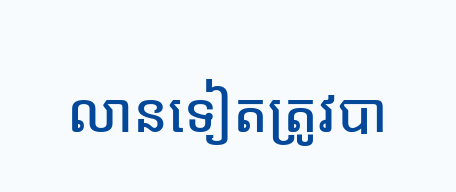លានទៀតត្រូវបា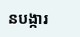នបង្ការ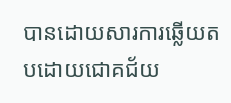បានដោយសារការឆ្លើយតបដោយជោគជ័យ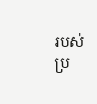របស់ប្រ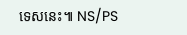ទេសនេះ៕ NS/PS